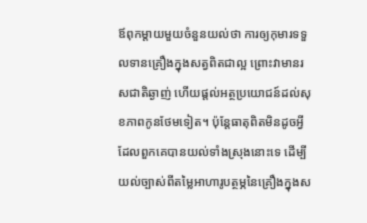ឪពុកម្តាយមួយចំនួនយល់ថា ការឲ្យកុមារទទួលទានគ្រឿងក្នុងសត្វពិតជាល្អ ព្រោះវាមានរសជាតិឆ្ងាញ់ ហើយផ្តល់អត្ថប្រយោជន៍ដល់សុខភាពកូនថែមទៀត។ ប៉ុន្តែធាតុពិតមិនដូចអ្វីដែលពួកគេបានយល់ទាំងស្រុងនោះទេ ដើម្បីយល់ច្បាស់ពីតម្លៃអាហារូបត្ថម្ភនៃគ្រឿងក្នុងស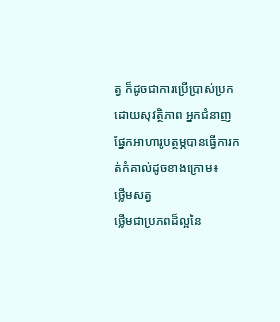ត្វ ក៏ដូចជាការប្រើប្រាស់ប្រកដោយសុវត្ថិភាព អ្នកជំនាញផ្នែកអាហារូបត្ថម្ភបានធ្វើការកត់កំគាល់ដូចខាងក្រោម៖
ថ្លើមសត្វ
ថ្លើមជាប្រភពដ៏ល្អនៃ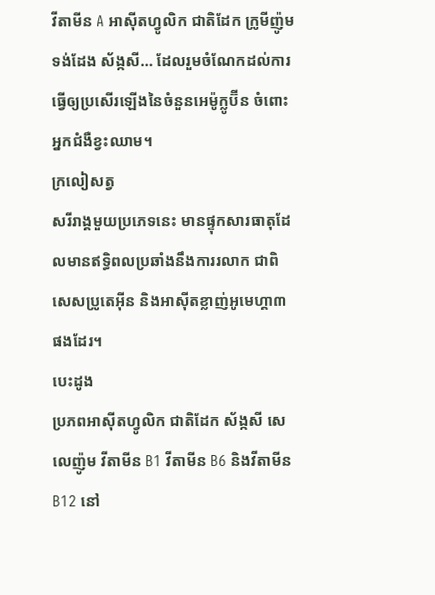វីតាមីន A អាស៊ីតហ្វូលិក ជាតិដែក ក្រូមីញ៉ូម ទង់ដែង ស័ង្កសី… ដែលរួមចំណែកដល់ការធ្វើឲ្យប្រសើរឡើងនៃចំនួនអេម៉ូក្លូប៊ីន ចំពោះអ្នកជំងឺខ្វះឈាម។
ក្រលៀសត្វ
សរីរាង្គមួយប្រភេទនេះ មានផ្ទុកសារធាតុដែលមានឥទ្ធិពលប្រឆាំងនឹងការរលាក ជាពិសេសប្រូតេអ៊ីន និងអាស៊ីតខ្លាញ់អូមេហ្គា៣ ផងដែរ។
បេះដូង
ប្រភពអាស៊ីតហ្វូលិក ជាតិដែក ស័ង្កសី សេលេញ៉ូម វីតាមីន B1 វីតាមីន B6 និងវីតាមីន B12 នៅ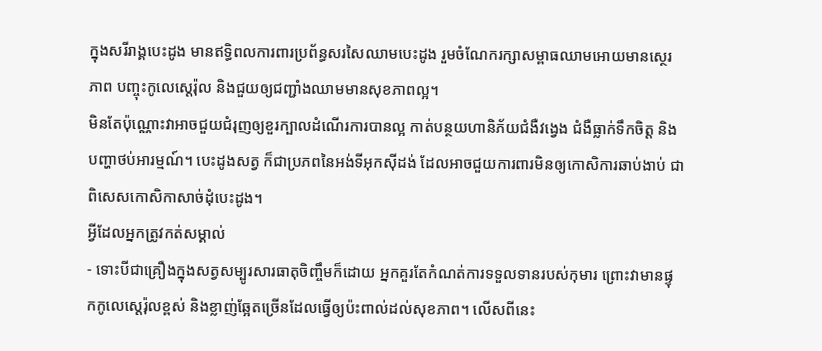ក្នុងសរីរាង្គបេះដូង មានឥទ្ធិពលការពារប្រព័ន្ធសរសៃឈាមបេះដូង រួមចំណែករក្សាសម្ពាធឈាមអោយមានស្ថេរភាព បញ្ចុះកូលេស្តេរ៉ុល និងជួយឲ្យជញ្ជាំងឈាមមានសុខភាពល្អ។
មិនតែប៉ុណ្ណោះវាអាចជួយជំរុញឲ្យខួរក្បាលដំណើរការបានល្អ កាត់បន្ថយហានិភ័យជំងឺវង្វេង ជំងឺធ្លាក់ទឹកចិត្ត និងបញ្ហាថប់អារម្មណ៍។ បេះដូងសត្វ ក៏ជាប្រភពនៃអង់ទីអុកស៊ីដង់ ដែលអាចជួយការពារមិនឲ្យកោសិការឆាប់ងាប់ ជាពិសេសកោសិកាសាច់ដុំបេះដូង។
អ្វីដែលអ្នកត្រូវកត់សម្គាល់
- ទោះបីជាគ្រឿងក្នុងសត្វសម្បូរសារធាតុចិញ្ចឹមក៏ដោយ អ្នកគួរតែកំណត់ការទទួលទានរបស់កុមារ ព្រោះវាមានផ្ទុកកូលេស្តេរ៉ុលខ្ពស់ និងខ្លាញ់ឆ្អែតច្រើនដែលធ្វើឲ្យប៉ះពាល់ដល់សុខភាព។ លើសពីនេះ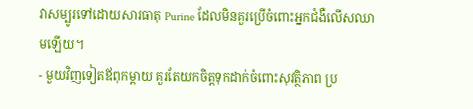វាសម្បូរទៅដោយសារធាតុ Purine ដែលមិនគួរប្រើចំពោះអ្នកជំងឺលើសឈាមឡើយ។
- មួយវិញទៀតឪពុកម្តាយ គួរតែយកចិត្តទុកដាក់ចំពោះសុវត្ថិភាព ប្រ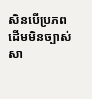សិនបើប្រភពដើមមិនច្បាស់សា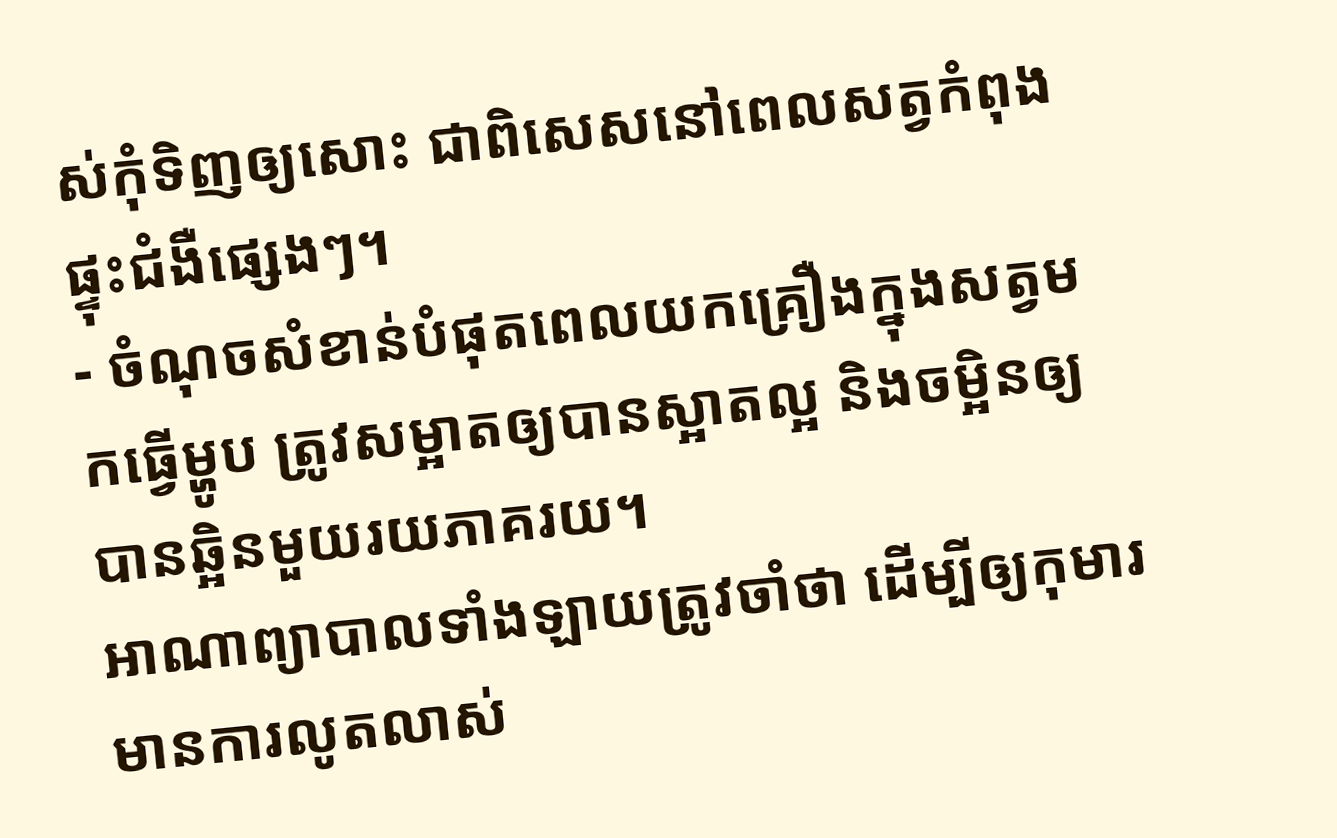ស់កុំទិញឲ្យសោះ ជាពិសេសនៅពេលសត្វកំពុងផ្ទុះជំងឺផ្សេងៗ។
- ចំណុចសំខាន់បំផុតពេលយកគ្រឿងក្នុងសត្វមកធ្វើម្ហូប ត្រូវសម្អាតឲ្យបានស្អាតល្អ និងចម្អិនឲ្យបានឆ្អិនមួយរយភាគរយ។
អាណាព្យាបាលទាំងឡាយត្រូវចាំថា ដើម្បីឲ្យកុមារមានការលូតលាស់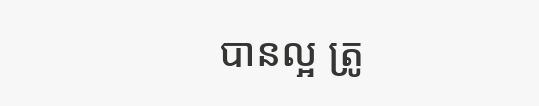បានល្អ ត្រូ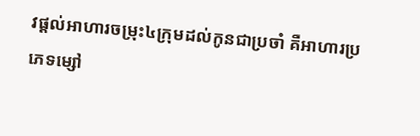វផ្តល់អាហារចម្រុះ៤ក្រុមដល់កូនជាប្រចាំ គឺអាហារប្រភេទម្សៅ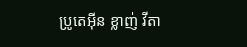ប្រូតេអ៊ីន ខ្លាញ់ វីតា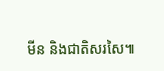មីន និងជាតិសរសៃ៕